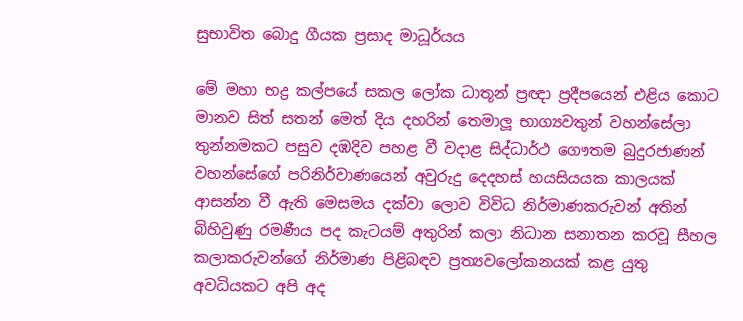සුභාවිත බොදු ගීයක ප්‍රසාද මාධූර්යය

මේ මහා භද්‍ර කල්පයේ සකල ලෝක ධාතූන් ප්‍රඥා ප්‍රදීපයෙන් එළිය කොට මානව සිත් සතන් මෙත් දිය දහරින් තෙමාලූ භාග්‍යවතුන් වහන්සේලා තුන්නමකට පසුව දඹදිව පහළ වී වදාළ සිද්ධාර්ථ ගෞතම බුදුරජාණන් වහන්සේගේ පරිනිර්වාණයෙන් අවුරුදු දෙදහස් හයසියයක කාලයක් ආසන්න වී ඇති මෙසමය දක්වා ලොව විවිධ නිර්මාණකරුවන් අතින් බිහිවුණු රමණීය පද කැටයම් අතුරින් කලා නිධාන සනාතන කරවූ සීහල කලාකරුවන්ගේ නිර්මාණ පිළිබඳව ප්‍රත්‍යවලෝකනයක් කළ යුතු අවධියකට අපි අද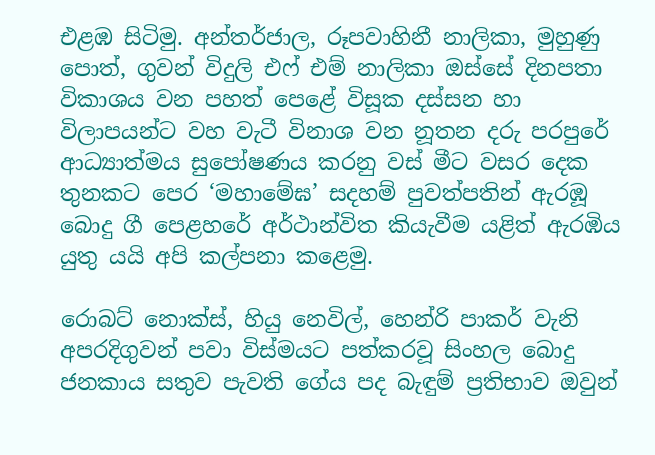එළඹ සිටිමු. අන්තර්ජාල, රූපවාහිනී නාලිකා, මුහුණු පොත්, ගුවන් විදුලි එෆ් එම් නාලිකා ඔස්සේ දිනපතා විකාශය වන පහත් පෙළේ විසූක දස්සන හා විලාපයන්ට වහ වැටී විනාශ වන නූතන දරු පරපුරේ ආධ්‍යාත්මය සුපෝෂණය කරනු වස් මීට වසර දෙක තුනකට පෙර ‘මහාමේඝ’ සදහම් පුවත්පතින් ඇරඹූ බොදු ගී පෙළහරේ අර්ථාන්විත කියැවීම යළිත් ඇරඹිය යුතු යයි අපි කල්පනා කළෙමු.

රොබට් නොක්ස්, හියු නෙවිල්, හෙන්රි පාකර් වැනි අපරදිගුවන් පවා විස්මයට පත්කරවූ සිංහල බොදු ජනකාය සතුව පැවති ගේය පද බැඳුම් ප්‍රතිභාව ඔවුන්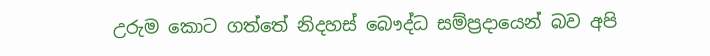උරුම කොට ගත්තේ නිදහස් බෞද්ධ සම්ප්‍රදායෙන් බව අපි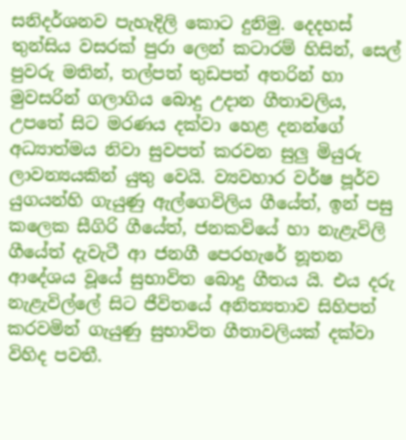සනිදර්ශනව පැහැදිලි කොට දුනිමු. දෙදහස් තුන්සිය වසරක් පුරා ලෙන් කටාරම් හිසින්, සෙල් පුවරු මතින්, තල්පත් තුඩපත් අතරින් හා මුවසරින් ගලාගිය බොදු උදාන ගීතාවලිය, උපතේ සිට මරණය දක්වා හෙළ දනන්ගේ අධ්‍යාත්මය නිවා සුවපත් කරවන සුලු මියුරු ලාවන්‍යයකින් යුතු වෙයි. ව්‍යවහාර වර්ෂ පූර්ව යුගයන්හි ගැයුණු ඇල්ගෙවිලිය ගීයේත්, ඉන් පසු කලෙක සීගිරි ගීයේත්, ජනකවියේ හා නැළැවිලි ගීයේත් දැවැටී ආ ජනගී පෙරහැරේ නූතන ආදේශය වූයේ සුභාවිත බොදු ගීතය යි. එය දරු නැළැවිල්ලේ සිට ජීවිතයේ අනිත්‍යතාව සිහිපත් කරවමින් ගැයුණු සුභාවිත ගීතාවලියක් දක්වා විහිද පවතී.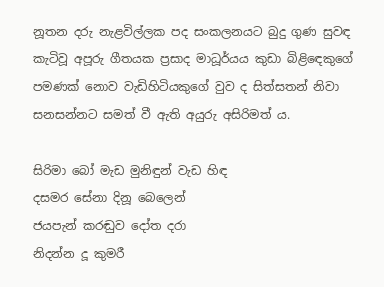නූතන දරු නැළවිල්ලක පද සංකලනයට බුදු ගුණ සුවඳ කැටිවූ අපූරු ගීතයක ප්‍රසාද මාධූර්යය කුඩා බිළිඳෙකුගේ පමණක් නොව වැඩිහිටියකුගේ වුව ද සිත්සතන් නිවා සනසන්නට සමත් වී ඇති අයුරු අසිරිමත් ය.

සිරිමා බෝ මැඩ මුනිඳුන් වැඩ හිඳ
දසමර සේනා දිනූ බෙලෙන්
ජයපැන් කරඬුව දෝත දරා
නිදන්න දූ කුමරී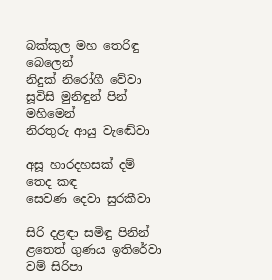බක්කුල මහ තෙරිඳු බෙලෙන්
නිදුක් නිරෝගී වේවා
සූවිසි මුනිඳුන් පින් මහිමෙන්
නිරතුරු ආයු වැඬේවා

අසූ හාරදහසක් දම් තෙද කඳ
සෙවණ දෙවා සුරකීවා

සිරි දළඳා සමිඳු පිනින්
ළතෙත් ගුණය ඉතිරේවා
වම් සිරිපා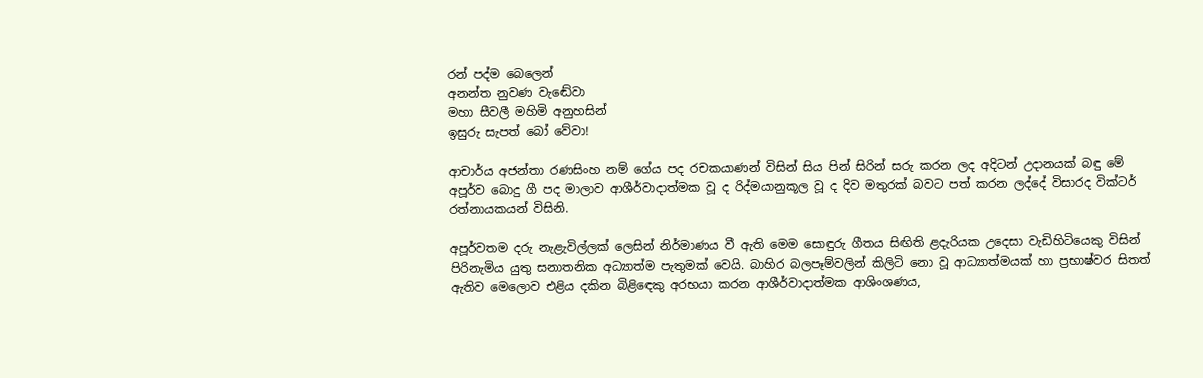රන් පද්ම බෙලෙන්
අනන්ත නුවණ වැඬේවා
මහා සීවලී මහිමි අනුහසින්
ඉසුරු සැපත් බෝ වේවා!

ආචාර්ය අජන්තා රණසිංහ නම් ගේය පද රචකයාණන් විසින් සිය පින් සිරින් සරු කරන ලද අදිටන් උදානයක් බඳු මේ අපූර්ව බොදු ගී පද මාලාව ආශීර්වාදාත්මක වූ ද රිද්මයානුකූල වූ ද දිව මතුරක් බවට පත් කරන ලද්දේ විසාරද වික්ටර් රත්නායකයන් විසිනි.

අපූර්වතම දරු නැළැවිල්ලක් ලෙසින් නිර්මාණය වී ඇති මෙම සොඳුරු ගීතය සිඟිති ළදැරියක උදෙසා වැඩිහිටියෙකු විසින් පිරිනැමිය යුතු සනාතනික අධ්‍යාත්ම පැතුමක් වෙයි. බාහිර බලපෑම්වලින් කිලිටි නො වූ ආධ්‍යාත්මයක් හා ප්‍රභාෂ්වර සිතත් ඇතිව මෙලොව එළිය දකින බිළිඳෙකු අරභයා කරන ආශීර්වාදාත්මක ආශිංශණය,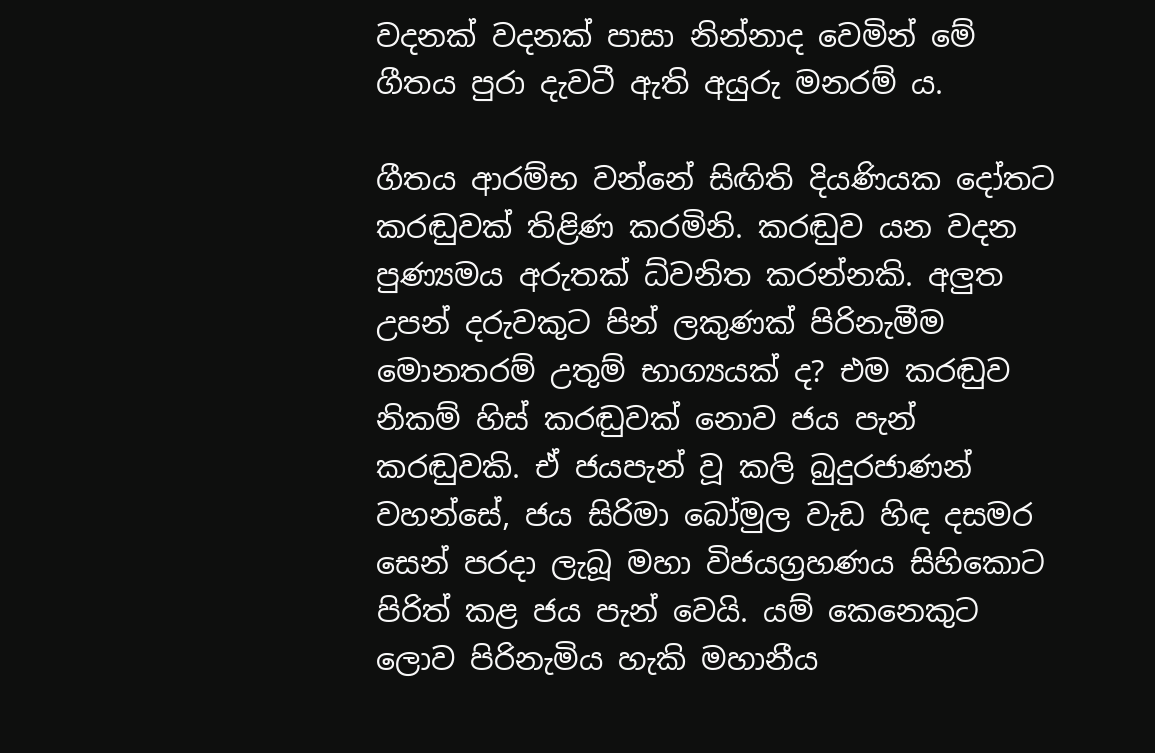වදනක් වදනක් පාසා නින්නාද වෙමින් මේ ගීතය පුරා දැවටී ඇති අයුරු මනරම් ය.

ගීතය ආරම්භ වන්නේ සිඟිති දියණියක දෝතට කරඬුවක් තිළිණ කරමිනි. කරඬුව යන වදන පුණ්‍යමය අරුතක් ධ්වනිත කරන්නකි. අලුත උපන් දරුවකුට පින් ලකුණක් පිරිනැමීම මොනතරම් උතුම් භාග්‍යයක් ද? එම කරඬුව නිකම් හිස් කරඬුවක් නොව ජය පැන් කරඬුවකි. ඒ ජයපැන් වූ කලි බුදුරජාණන් වහන්සේ, ජය සිරිමා බෝමුල වැඩ හිඳ දසමර සෙන් පරදා ලැබූ මහා විජයග්‍රහණය සිහිකොට පිරිත් කළ ජය පැන් වෙයි. යම් කෙනෙකුට ලොව පිරිනැමිය හැකි මහානීය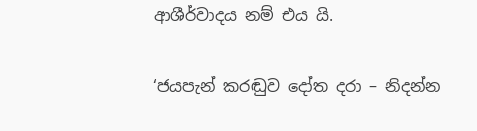ආශීර්වාදය නම් එය යි.

‘ජයපැන් කරඬුව දෝත දරා – නිදන්න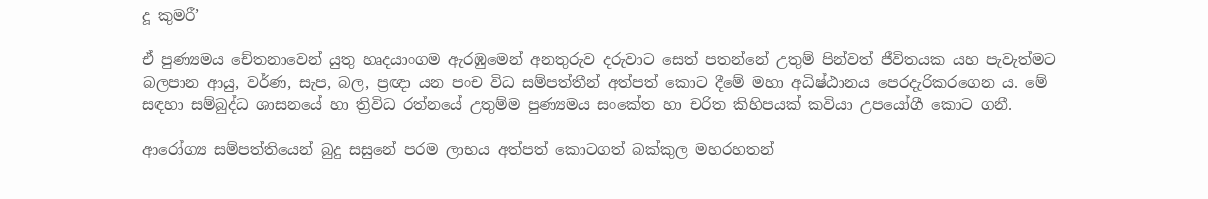දූ කුමරී’

ඒ පුණ්‍යමය චේතනාවෙන් යුතු හෘදයාංගම ඇරඹුමෙන් අනතුරුව දරුවාට සෙත් පතන්නේ උතුම් පින්වත් ජීවිතයක යහ පැවැත්මට බලපාන ආයු, වර්ණ, සැප, බල, ප්‍රඥා යන පංච විධ සම්පත්තීන් අත්පත් කොට දීමේ මහා අධිෂ්ඨානය පෙරදැරිකරගෙන ය. මේ සඳහා සම්බුද්ධ ශාසනයේ හා ත්‍රිවිධ රත්නයේ උතුම්ම පුණ්‍යමය සංකේත හා චරිත කිහිපයක් කවියා උපයෝගී කොට ගනී.

ආරෝග්‍ය සම්පත්තියෙන් බුදු සසුනේ පරම ලාභය අත්පත් කොටගත් බක්කුල මහරහතන්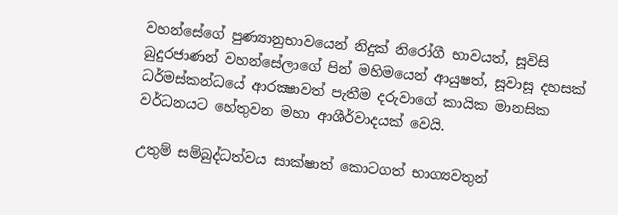වහන්සේගේ පුණ්‍යානුභාවයෙන් නිදුක් නිරෝගී භාවයත්, සූවිසි බුදුරජාණන් වහන්සේලාගේ පින් මහිමයෙන් ආයුෂත්, සූවාසූ දහසක් ධර්මස්කන්ධයේ ආරක්‍ෂාවත් පැතීම දරුවාගේ කායික මානසික වර්ධනයට හේතුවන මහා ආශීර්වාදයක් වෙයි.

උතුම් සම්බුද්ධත්වය සාක්ෂාත් කොටගත් භාග්‍යවතුන්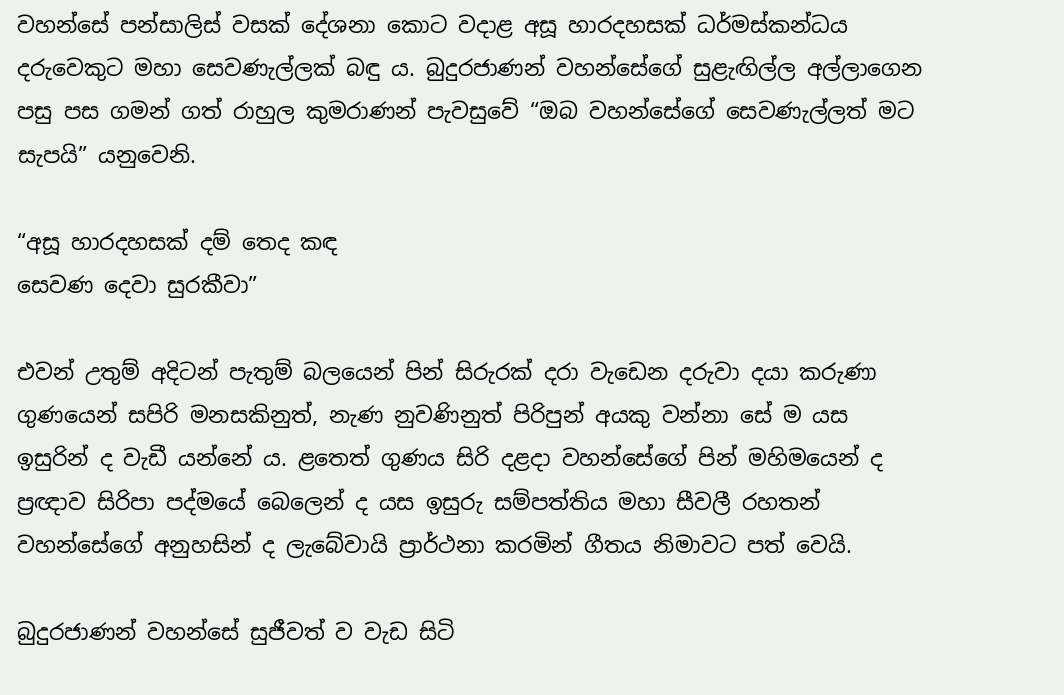වහන්සේ පන්සාලිස් වසක් දේශනා කොට වදාළ අසූ හාරදහසක් ධර්මස්කන්ධය දරුවෙකුට මහා සෙවණැල්ලක් බඳු ය. බුදුරජාණන් වහන්සේගේ සුළැඟිල්ල අල්ලාගෙන පසු පස ගමන් ගත් රාහුල කුමරාණන් පැවසුවේ “ඔබ වහන්සේගේ සෙවණැල්ලත් මට සැපයි” යනුවෙනි.

“අසූ හාරදහසක් දම් තෙද කඳ
සෙවණ දෙවා සුරකීවා”

එවන් උතුම් අදිටන් පැතුම් බලයෙන් පින් සිරුරක් දරා වැඩෙන දරුවා දයා කරුණා ගුණයෙන් සපිරි මනසකිනුත්, නැණ නුවණිනුත් පිරිපුන් අයකු වන්නා සේ ම යස ඉසුරින් ද වැඩී යන්නේ ය. ළතෙත් ගුණය සිරි දළදා වහන්සේගේ පින් මහිමයෙන් ද ප්‍රඥාව සිරිපා පද්මයේ බෙලෙන් ද යස ඉසුරු සම්පත්තිය මහා සීවලී රහතන් වහන්සේගේ අනුහසින් ද ලැබේවායි ප්‍රාර්ථනා කරමින් ගීතය නිමාවට පත් වෙයි.

බුදුරජාණන් වහන්සේ සුජීවත් ව වැඩ සිටි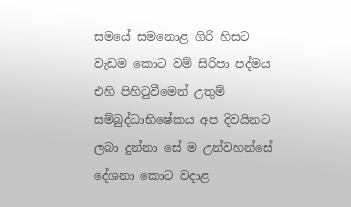සමයේ සමනොළ ගිරි හිසට වැඩම කොට වම් සිරිපා පද්මය එහි පිහිටුවීමෙන් උතුම් සම්බුද්ධාභිෂේකය අප දිවයිනට ලබා දුන්නා සේ ම උන්වහන්සේ දේශනා කොට වදාළ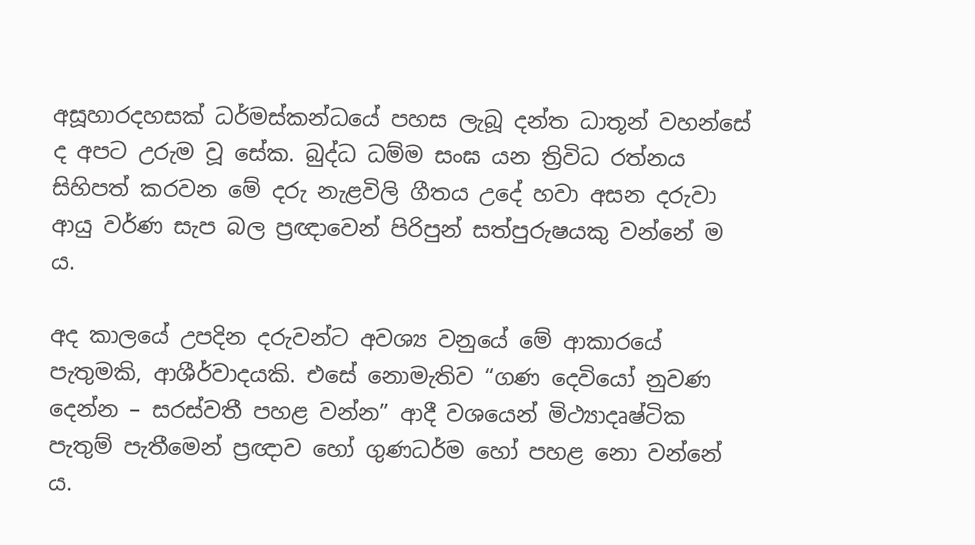අසූහාරදහසක් ධර්මස්කන්ධයේ පහස ලැබූ දන්ත ධාතූන් වහන්සේ ද අපට උරුම වූ සේක. බුද්ධ ධම්ම සංඝ යන ත්‍රිවිධ රත්නය සිහිපත් කරවන මේ දරු නැළවිලි ගීතය උදේ හවා අසන දරුවා ආයු වර්ණ සැප බල ප්‍රඥාවෙන් පිරිපුන් සත්පුරුෂයකු වන්නේ ම ය.

අද කාලයේ උපදින දරුවන්ට අවශ්‍ය වනුයේ මේ ආකාරයේ පැතුමකි, ආශීර්වාදයකි. එසේ නොමැතිව “ගණ දෙවියෝ නුවණ දෙන්න – සරස්වතී පහළ වන්න” ආදී වශයෙන් මිථ්‍යාදෘෂ්ටික පැතුම් පැතීමෙන් ප්‍රඥාව හෝ ගුණධර්ම හෝ පහළ නො වන්නේ ය.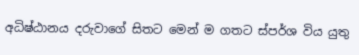අධිෂ්ඨානය දරුවාගේ සිතට මෙන් ම ගතට ස්පර්ශ විය යුතු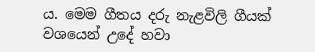ය. මෙම ගීතය දරු නැළවිලි ගීයක් වශයෙන් උදේ හවා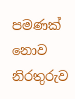පමණක් නොව නිරතුරුව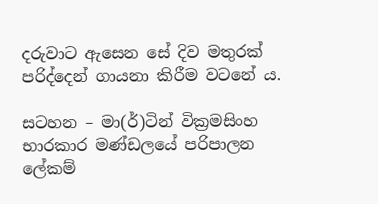දරුවාට ඇසෙන සේ දිව මතුරක් පරිද්දෙන් ගායනා කිරීම වටනේ ය.

සටහන – මා(ර්)ටින් වික්‍රමසිංහ භාරකාර මණ්ඩලයේ පරිපාලන ලේකම්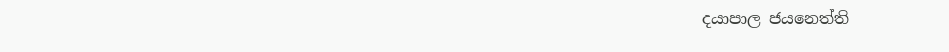දයාපාල ජයනෙත්ති